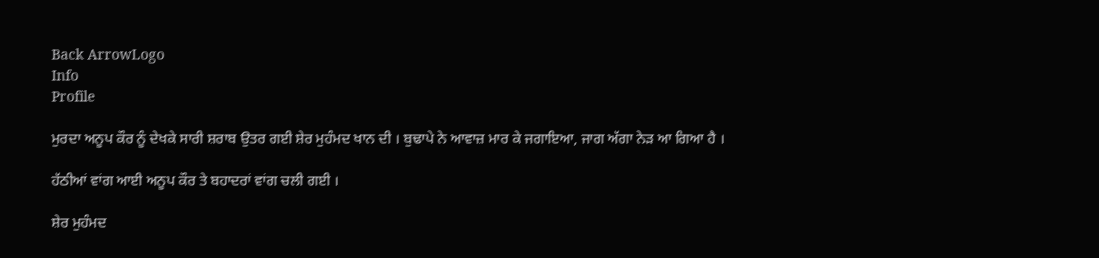Back ArrowLogo
Info
Profile

ਮੁਰਦਾ ਅਨੂਪ ਕੌਰ ਨੂੰ ਦੇਖਕੇ ਸਾਰੀ ਸ਼ਰਾਬ ਉਤਰ ਗਈ ਸ਼ੇਰ ਮੁਹੰਮਦ ਖਾਨ ਦੀ । ਬੁਢਾਪੇ ਨੇ ਆਵਾਜ਼ ਮਾਰ ਕੇ ਜਗਾਇਆ, ਜਾਗ ਅੱਗਾ ਨੇੜ ਆ ਗਿਆ ਹੈ ।

ਹੱਠੀਆਂ ਵਾਂਗ ਆਈ ਅਨੂਪ ਕੌਰ ਤੇ ਬਹਾਦਰਾਂ ਵਾਂਗ ਚਲੀ ਗਈ ।

ਸ਼ੇਰ ਮੁਹੰਮਦ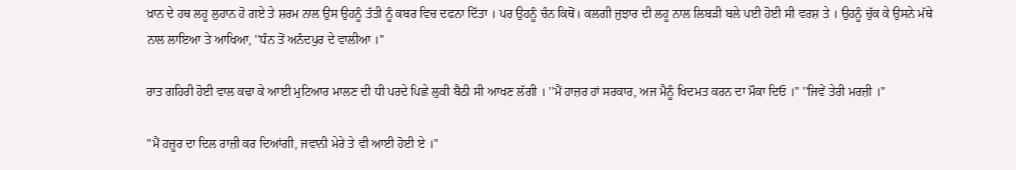ਖ਼ਾਨ ਦੇ ਹਥ ਲਹੂ ਲੁਹਾਨ ਹੋ ਗਏ ਤੇ ਸ਼ਰਮ ਨਾਲ ਉਸ ਉਹਨੂੰ ਤੱਤੀ ਨੂੰ ਕਬਰ ਵਿਚ ਦਫਨਾ ਦਿੱਤਾ । ਪਰ ਉਹਨੂੰ ਚੰਨ ਕਿਥੋਂ। ਕਲਗੀ ਜੁਝਾਰ ਦੀ ਲਹੂ ਨਾਲ ਲਿਬੜੀ ਬਲੇ ਪਈ ਹੋਈ ਸੀ ਵਰਸ਼ ਤੇ । ਉਹਨੂੰ ਚੁੱਕ ਕੇ ਉਸਨੇ ਮੱਥੇ ਨਾਲ ਲਾਇਆ ਤੇ ਆਖਿਆ, ''ਧੰਨ ਤੋਂ ਅਨੰਦਪੁਰ ਦੇ ਵਾਲੀਆ ।''

ਰਾਤ ਗਹਿਰੀ ਹੋਈ ਵਾਲ ਕਢਾ ਕੇ ਆਈ ਮੁਟਿਆਰ ਮਾਲਣ ਦੀ ਧੀ ਪਰਦੇ ਪਿਛੇ ਲੁਕੀ ਬੈਠੀ ਸੀ ਆਖਣ ਲੱਗੀ । ''ਮੈਂ ਹਾਜ਼ਰ ਹਾਂ ਸਰਕਾਰ, ਅਜ ਮੈਨੂੰ ਖਿਦਮਤ ਕਰਨ ਦਾ ਮੌਕਾ ਦਿਓ ।" ''ਜਿਵੇਂ ਤੇਰੀ ਮਰਜ਼ੀ ।"

"ਮੈਂ ਹਜ਼ੂਰ ਦਾ ਦਿਲ ਰਾਜ਼ੀ ਕਰ ਦਿਆਂਗੀ, ਜਵਾਨੀ ਮੇਰੇ ਤੇ ਵੀ ਆਈ ਹੋਈ ਏ ।"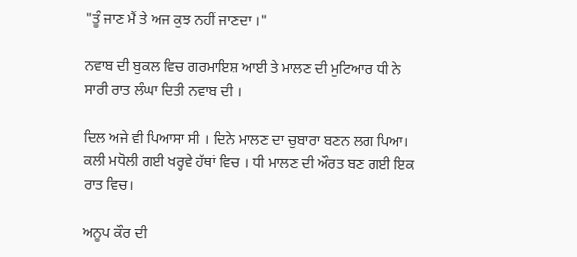"ਤੂੰ ਜਾਣ ਮੈਂ ਤੇ ਅਜ ਕੁਝ ਨਹੀਂ ਜਾਣਦਾ ।"

ਨਵਾਬ ਦੀ ਬੁਕਲ ਵਿਚ ਗਰਮਾਇਸ਼ ਆਈ ਤੇ ਮਾਲਣ ਦੀ ਮੁਟਿਆਰ ਧੀ ਨੇ ਸਾਰੀ ਰਾਤ ਲੰਘਾ ਦਿਤੀ ਨਵਾਬ ਦੀ ।

ਦਿਲ ਅਜੇ ਵੀ ਪਿਆਸਾ ਸੀ । ਦਿਨੇ ਮਾਲਣ ਦਾ ਚੁਬਾਰਾ ਬਣਨ ਲਗ ਪਿਆ। ਕਲੀ ਮਧੋਲੀ ਗਈ ਖਰ੍ਹਵੇ ਹੱਥਾਂ ਵਿਚ । ਧੀ ਮਾਲਣ ਦੀ ਔਰਤ ਬਣ ਗਈ ਇਕ ਰਾਤ ਵਿਚ।

ਅਨੂਪ ਕੌਰ ਦੀ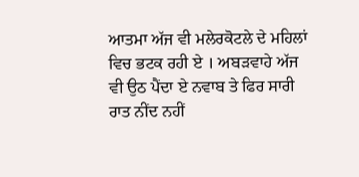ਆਤਮਾ ਅੱਜ ਵੀ ਮਲੇਰਕੋਟਲੇ ਦੇ ਮਹਿਲਾਂ ਵਿਚ ਭਟਕ ਰਹੀ ਏ । ਅਬੜਵਾਹੇ ਅੱਜ ਵੀ ਉਠ ਪੈਂਦਾ ਏ ਨਵਾਬ ਤੇ ਫਿਰ ਸਾਰੀ ਰਾਤ ਨੀਂਦ ਨਹੀਂ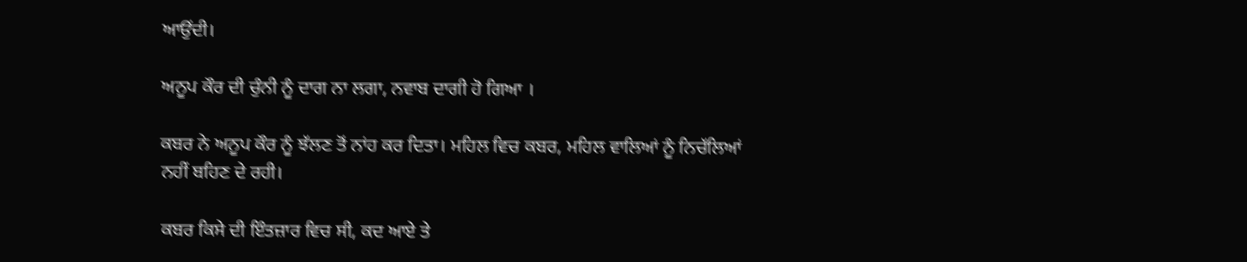ਆਉਂਦੀ।

ਅਨੂਪ ਕੌਰ ਦੀ ਚੁੰਨੀ ਨੂੰ ਦਾਗ ਨਾ ਲਗਾ, ਨਵਾਬ ਦਾਗੀ ਹੋ ਗਿਆ ।

ਕਬਰ ਨੇ ਅਨੂਪ ਕੌਰ ਨੂੰ ਝੱਲਣ ਤੋਂ ਨਾਂਹ ਕਰ ਦਿਤਾ। ਮਹਿਲ ਵਿਚ ਕਬਰ, ਮਹਿਲ ਵਾਲਿਆਂ ਨੂੰ ਨਿਚੱਲਿਆਂ ਨਹੀਂ ਬਹਿਣ ਦੇ ਰਹੀ।

ਕਬਰ ਕਿਸੇ ਦੀ ਇੰਤਜ਼ਾਰ ਵਿਚ ਸੀ, ਕਦ ਆਏ ਤੇ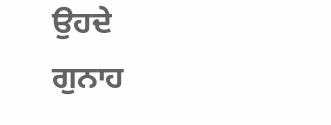ਉਹਦੇ ਗੁਨਾਹ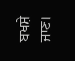ਬਖਸ਼ੇ ਜਾਣ।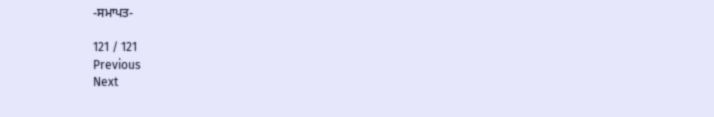-ਸਮਾਪਤ-

121 / 121
Previous
Next